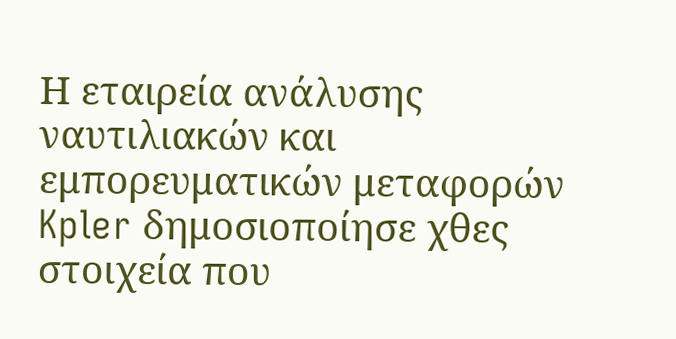Η εταιρεία ανάλυσης ναυτιλιακών και εμπορευματικών μεταφορών Kpler δημοσιοποίησε χθες στοιχεία που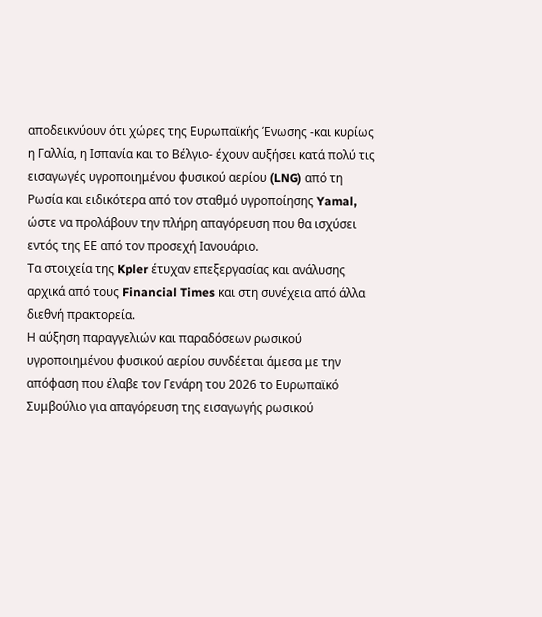αποδεικνύουν ότι χώρες της Ευρωπαϊκής Ένωσης -και κυρίως η Γαλλία, η Ισπανία και το Βέλγιο- έχουν αυξήσει κατά πολύ τις εισαγωγές υγροποιημένου φυσικού αερίου (LNG) από τη Ρωσία και ειδικότερα από τον σταθμό υγροποίησης Yamal, ώστε να προλάβουν την πλήρη απαγόρευση που θα ισχύσει εντός της ΕΕ από τον προσεχή Ιανουάριο.
Τα στοιχεία της Kpler έτυχαν επεξεργασίας και ανάλυσης αρχικά από τους Financial Times και στη συνέχεια από άλλα διεθνή πρακτορεία.
Η αύξηση παραγγελιών και παραδόσεων ρωσικού υγροποιημένου φυσικού αερίου συνδέεται άμεσα με την απόφαση που έλαβε τον Γενάρη του 2026 το Ευρωπαϊκό Συμβούλιο για απαγόρευση της εισαγωγής ρωσικού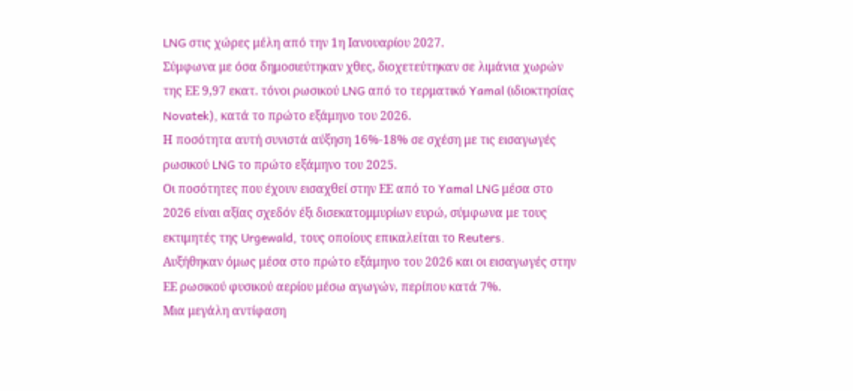LNG στις χώρες μέλη από την 1η Ιανουαρίου 2027.
Σύμφωνα με όσα δημοσιεύτηκαν χθες, διοχετεύτηκαν σε λιμάνια χωρών της ΕΕ 9,97 εκατ. τόνοι ρωσικού LNG από το τερματικό Yamal (ιδιοκτησίας Novatek), κατά το πρώτο εξάμηνο του 2026.
Η ποσότητα αυτή συνιστά αύξηση 16%-18% σε σχέση με τις εισαγωγές ρωσικού LNG το πρώτο εξάμηνο του 2025.
Οι ποσότητες που έχουν εισαχθεί στην ΕΕ από το Yamal LNG μέσα στο 2026 είναι αξίας σχεδόν έξι δισεκατομμυρίων ευρώ, σύμφωνα με τους εκτιμητές της Urgewald, τους οποίους επικαλείται το Reuters.
Αυξήθηκαν όμως μέσα στο πρώτο εξάμηνο του 2026 και οι εισαγωγές στην ΕΕ ρωσικού φυσικού αερίου μέσω αγωγών, περίπου κατά 7%.
Μια μεγάλη αντίφαση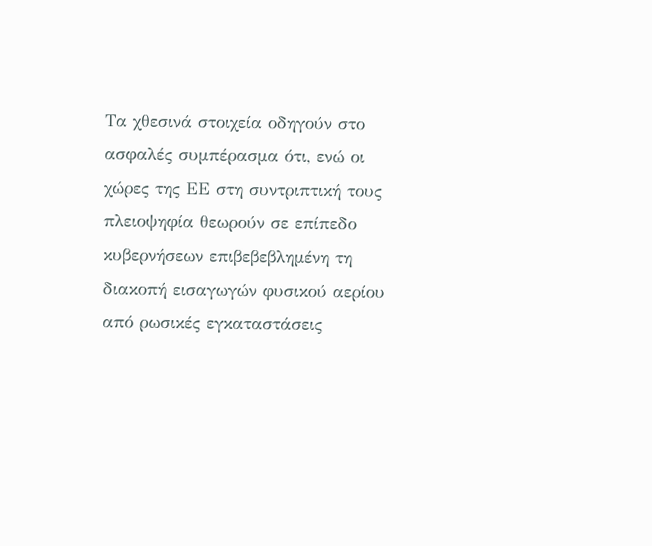Τα χθεσινά στοιχεία οδηγούν στο ασφαλές συμπέρασμα ότι, ενώ οι χώρες της ΕΕ στη συντριπτική τους πλειοψηφία θεωρούν σε επίπεδο κυβερνήσεων επιβεβεβλημένη τη διακοπή εισαγωγών φυσικού αερίου από ρωσικές εγκαταστάσεις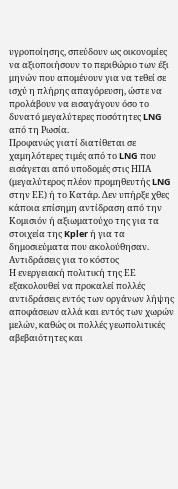υγροποίησης, σπεύδουν ως οικονομίες να αξιοποιήσουν το περιθώριο των έξι μηνών που απομένουν για να τεθεί σε ισχύ η πλήρης απαγόρευση, ώστε να προλάβουν να εισαγάγουν όσο το δυνατό μεγαλύτερες ποσότητες LNG από τη Ρωσία.
Προφανώς γιατί διατίθεται σε χαμηλότερες τιμές από το LNG που εισάγεται από υποδομές στις ΗΠΑ (μεγαλύτερος πλέον προμηθευτής LNG στην ΕΕ) ή το Κατάρ. Δεν υπήρξε χθες κάποια επίσημη αντίδραση από την Κομισιόν ή αξιωματούχο της για τα στοιχεία της Kpler ή για τα δημοσιεύματα που ακολούθησαν.
Αντιδράσεις για το κόστος
Η ενεργειακή πολιτική της ΕΕ εξακολουθεί να προκαλεί πολλές αντιδράσεις εντός των οργάνων λήψης αποφάσεων αλλά και εντός των χωρών μελών, καθώς οι πολλές γεωπολιτικές αβεβαιότητες και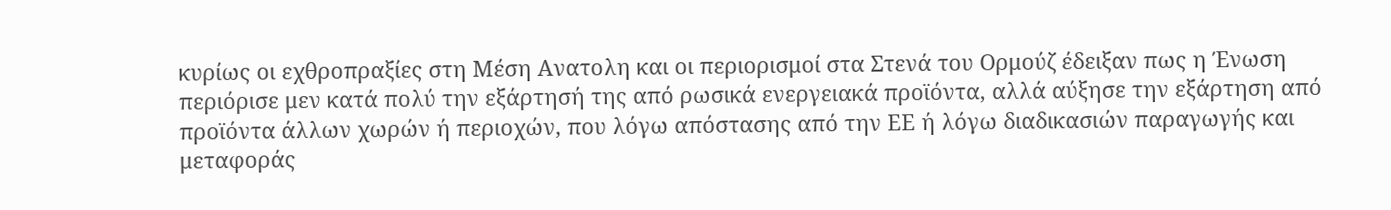κυρίως οι εχθροπραξίες στη Μέση Ανατολη και οι περιορισμοί στα Στενά του Ορμούζ έδειξαν πως η Ένωση περιόρισε μεν κατά πολύ την εξάρτησή της από ρωσικά ενεργειακά προϊόντα, αλλά αύξησε την εξάρτηση από προϊόντα άλλων χωρών ή περιοχών, που λόγω απόστασης από την ΕΕ ή λόγω διαδικασιών παραγωγής και μεταφοράς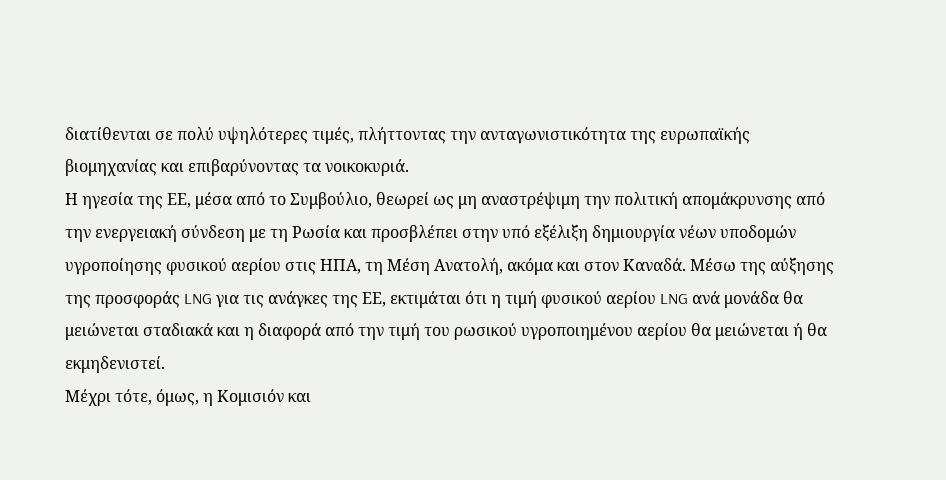διατίθενται σε πολύ υψηλότερες τιμές, πλήττοντας την ανταγωνιστικότητα της ευρωπαϊκής βιομηχανίας και επιβαρύνοντας τα νοικοκυριά.
Η ηγεσία της ΕΕ, μέσα από το Συμβούλιο, θεωρεί ως μη αναστρέψιμη την πολιτική απομάκρυνσης από την ενεργειακή σύνδεση με τη Ρωσία και προσβλέπει στην υπό εξέλιξη δημιουργία νέων υποδομών υγροποίησης φυσικού αερίου στις ΗΠΑ, τη Μέση Ανατολή, ακόμα και στον Καναδά. Μέσω της αύξησης της προσφοράς LNG για τις ανάγκες της ΕΕ, εκτιμάται ότι η τιμή φυσικού αερίου LNG ανά μονάδα θα μειώνεται σταδιακά και η διαφορά από την τιμή του ρωσικού υγροποιημένου αερίου θα μειώνεται ή θα εκμηδενιστεί.
Μέχρι τότε, όμως, η Κομισιόν και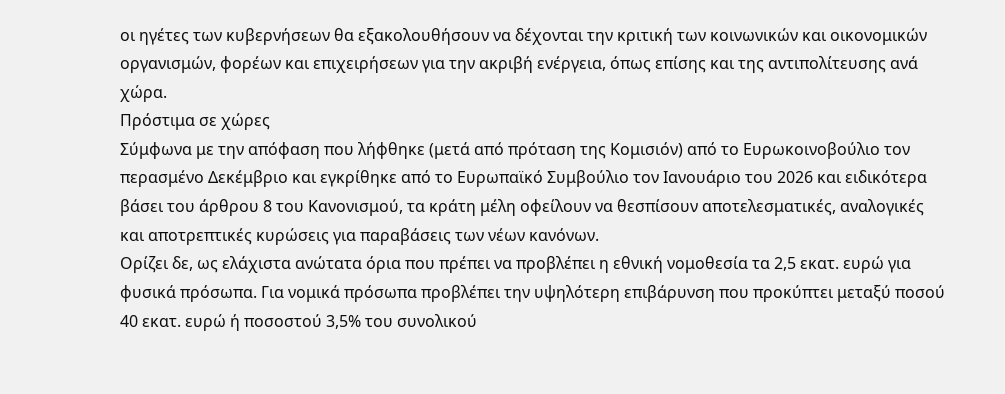οι ηγέτες των κυβερνήσεων θα εξακολουθήσουν να δέχονται την κριτική των κοινωνικών και οικονομικών οργανισμών, φορέων και επιχειρήσεων για την ακριβή ενέργεια, όπως επίσης και της αντιπολίτευσης ανά χώρα.
Πρόστιμα σε χώρες
Σύμφωνα με την απόφαση που λήφθηκε (μετά από πρόταση της Κομισιόν) από το Ευρωκοινοβούλιο τον περασμένο Δεκέμβριο και εγκρίθηκε από το Ευρωπαϊκό Συμβούλιο τον Ιανουάριο του 2026 και ειδικότερα βάσει του άρθρου 8 του Κανονισμού, τα κράτη μέλη οφείλουν να θεσπίσουν αποτελεσματικές, αναλογικές και αποτρεπτικές κυρώσεις για παραβάσεις των νέων κανόνων.
Ορίζει δε, ως ελάχιστα ανώτατα όρια που πρέπει να προβλέπει η εθνική νομοθεσία τα 2,5 εκατ. ευρώ για φυσικά πρόσωπα. Για νομικά πρόσωπα προβλέπει την υψηλότερη επιβάρυνση που προκύπτει μεταξύ ποσού 40 εκατ. ευρώ ή ποσοστού 3,5% του συνολικού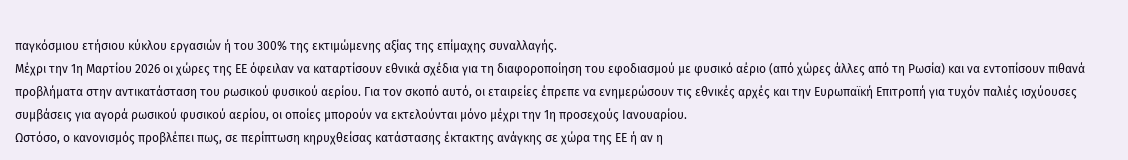παγκόσμιου ετήσιου κύκλου εργασιών ή του 300% της εκτιμώμενης αξίας της επίμαχης συναλλαγής.
Μέχρι την 1η Μαρτίου 2026 οι χώρες της ΕΕ όφειλαν να καταρτίσουν εθνικά σχέδια για τη διαφοροποίηση του εφοδιασμού με φυσικό αέριο (από χώρες άλλες από τη Ρωσία) και να εντοπίσουν πιθανά προβλήματα στην αντικατάσταση του ρωσικού φυσικού αερίου. Για τον σκοπό αυτό, οι εταιρείες έπρεπε να ενημερώσουν τις εθνικές αρχές και την Ευρωπαϊκή Επιτροπή για τυχόν παλιές ισχύουσες συμβάσεις για αγορά ρωσικού φυσικού αερίου, οι οποίες μπορούν να εκτελούνται μόνο μέχρι την 1η προσεχούς Ιανουαρίου.
Ωστόσο, ο κανονισμός προβλέπει πως, σε περίπτωση κηρυχθείσας κατάστασης έκτακτης ανάγκης σε χώρα της ΕΕ ή αν η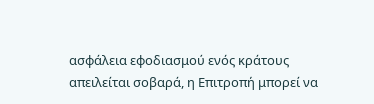ασφάλεια εφοδιασμού ενός κράτους απειλείται σοβαρά, η Επιτροπή μπορεί να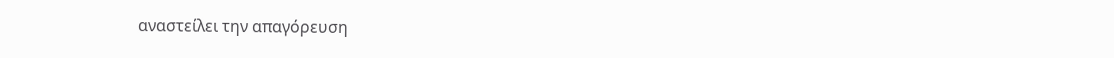αναστείλει την απαγόρευση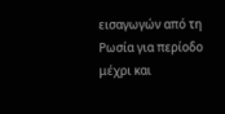εισαγωγών από τη Ρωσία για περίοδο μέχρι και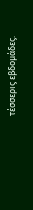τέσσερις εβδομάδες.